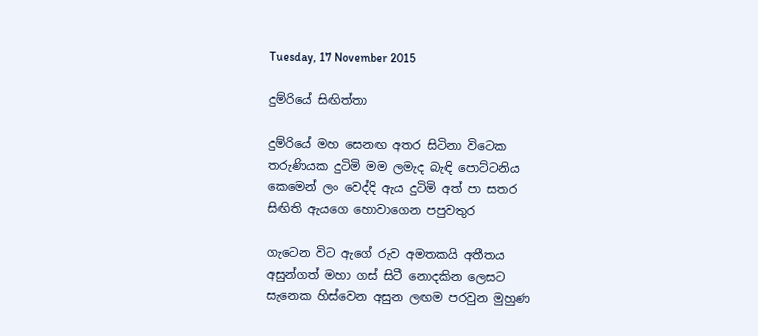Tuesday, 17 November 2015

දුම්රියේ සිඟිත්තා

දුම්රියේ මහ සෙනඟ අතර සිටිනා විටෙක
තරුණියක දුටිමි මම ලමැද බැඳි පොට්ටනිය
කෙමෙන් ලං වෙද්දි ඇය දුටිමි අත් පා සතර
සිඟිති ඇයගෙ හොවාගෙන පපුවතුර

ගැටෙන විට ඇගේ රුව අමතකයි අතීතය
අසුන්ගත් මහා ගස් සිටී නොදකින ලෙසට
සැනෙක හිස්වෙන අසුන ලඟම පරවුන මුහුණ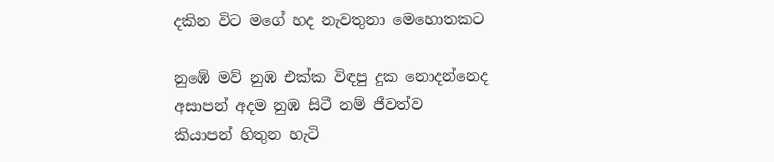දකින විට මගේ හද නැවතුනා මෙහොතකට

නුඹේ මව් නුඹ එක්ක විඳපු දුක නොදන්නෙද
අසාපන් අදම නුඹ සිටී නම් ජීවත්ව
කියාපන් හිතුන හැටි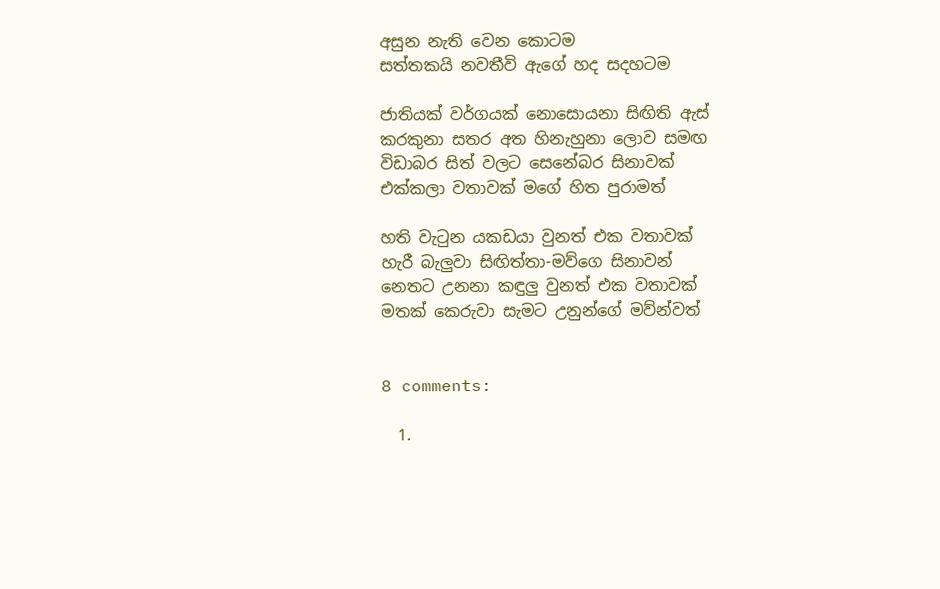අසුන නැති වෙන කොටම
සත්තකයි නවතීවි ඇගේ හද සදහටම

ජාතියක් වර්ගයක් නොසොයනා සිඟිති ඇස්
කරකුනා සතර අත හිනැහුනා ලොව සමඟ
විඩාබර සිත් වලට සෙනේබර සිනාවක්
එක්කලා වතාවක් මගේ හිත පුරාමත්

හති වැටුන යකඩයා වුනත් එක වතාවක්
හැරී බැලුවා සිඟිත්තා-මව්ගෙ සිනාවන්
නෙතට උනනා කඳුලු වුනත් එක වතාවක්
මතක් කෙරුවා සැමට උනුන්ගේ මව්න්වත්


8 comments:

  1.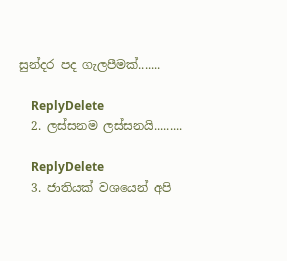සුන්දර පද ගැලපීමක්.......

    ReplyDelete
  2. ලස්සනම ලස්සනයි.........

    ReplyDelete
  3. ජාතියක් වශයෙන් අපි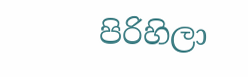පිරිහිලා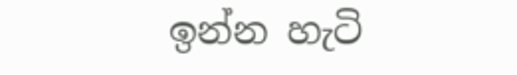ඉන්න හැටි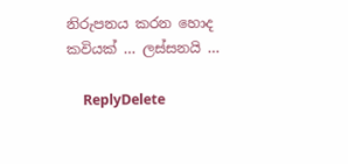නිරුපනය කරන හොද කවියක් ... ලස්සනයි ...

    ReplyDelete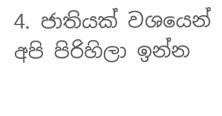4. ජාතියක් වශයෙන් අපි පිරිහිලා ඉන්න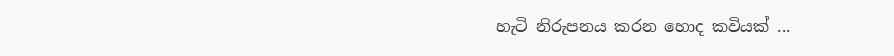හැටි නිරුපනය කරන හොද කවියක් ...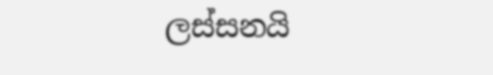ලස්සනයි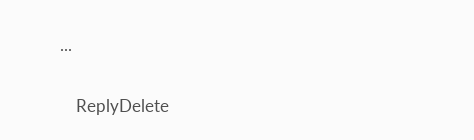...

    ReplyDelete